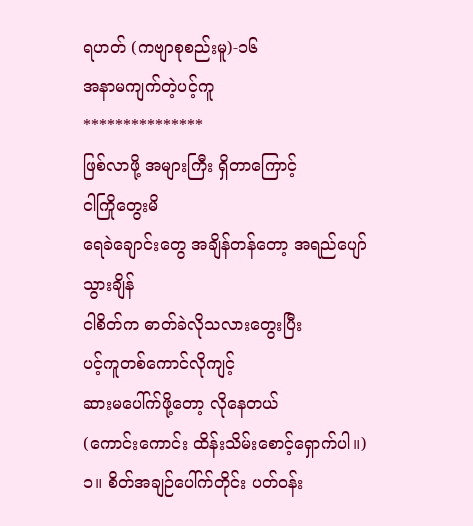ရဟတ် (ကဗျာစုစည်းမူ)-၁၆
အနာမကျက်တဲ့ပင့်ကူ
***************
ဖြစ်လာဖို့ အများကြီး ရှိတာကြောင့်
ငါကြိုတွေးမိ
ရေခဲချောင်းတွေ အချိန်တန်တော့ အရည်ပျော်သွားချိန်
ငါစိတ်က ဓာတ်ခဲလိုသလားတွေးပြီး
ပင့်ကူတစ်ကောင်လိုကျင့်
ဆားမပေါ်က်ဖို့တော့ လိုနေတယ်
(ကောင်းကောင်း ထိန်းသိမ်းစောင့်ရှောက်ပါ။)
၁။ စိတ်အချဉ်ပေါ်က်တိုင်း ပတ်ဝန်း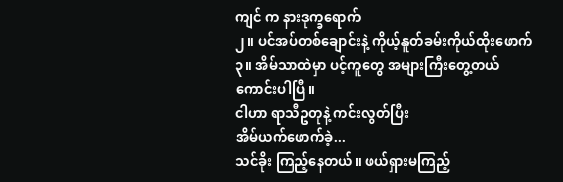ကျင် က နားဒုက္ခရောက်
၂။ ပင်အပ်တစ်ချောင်းနဲ့ ကိုယ့်နူတ်ခမ်းကိုယ်ထိုးဖောက်
၃။ အိမ်သာထဲမှာ ပင့်ကူတွေ အများကြီးတွေ့တယ်
ကောင်းပါပြီ။
ငါဟာ ရာသီဥတုနဲ့ ကင်းလွတ်ပြီး
အိမ်ယက်ဖောက်ခဲ့...
သင်ခိုး ကြည့်နေတယ်။ ဖယ်ရှားမကြည့်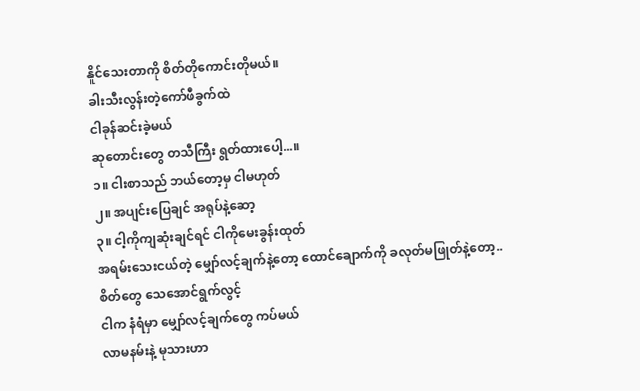နိူင်သေးတာကို စိတ်တိုကောင်းတိုမယ်။
ခါးသီးလွန်းတဲ့ကော်ဖီခွက်ထဲ
ငါခုန်ဆင်းခဲ့မယ်
ဆုတောင်းတွေ တသီကြီး ရွတ်ထားပေါ့...။
၁။ ငါးစာသည် ဘယ်တော့မှ ငါမဟုတ်
၂။ အပျင်းပြေချင် အရုပ်နဲ့ဆော့
၃။ ငါ့ကိုကျဆုံးချင်ရင် ငါကိုမေးခွန်းထုတ်
အရမ်းသေးငယ်တဲ့ မျှော်လင့်ချက်နဲ့တော့ ထောင်ချောက်ကို ခလုတ်မဖြုတ်နဲ့တော့..
စိတ်တွေ သေအောင်ရွက်လွင့်
ငါက နံရံမှာ မျှော်လင့်ချက်တွေ ကပ်မယ်
လာမနမ်းနဲ့ မုသားဟာ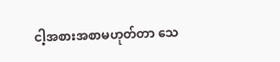ငါ့အစားအစာမဟုတ်တာ သေ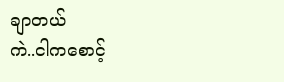ချာတယ်
ကဲ..ငါကစောင့်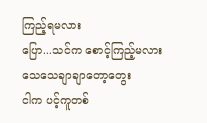ကြည့်ရမလား
ပြော...သင်က စောင့်ကြည့်မလား
သေသေချာချာတော့တွေး
ငါက ပင့်ကူတစ်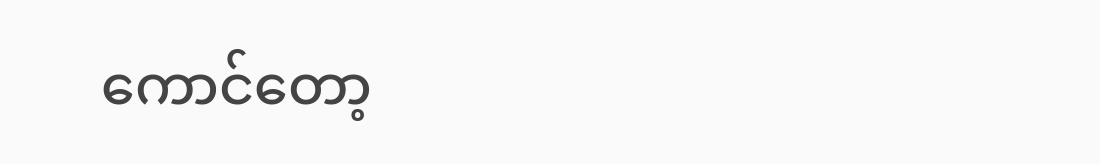ကောင်တော့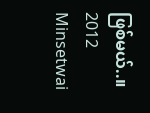ဖြစ်မယ်..။
2012
Minsetwai